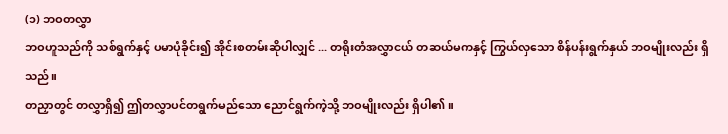(၁) ဘဝတလွှာ
ဘဝဟူသည်ကို သစ်ရွက်နှင့် ပမာပုံခိုင်း၍ အိုင်းစတမ်းဆိုပါလျှင် ... တရိုးတံအလွှာငယ် တဆယ်မကနှင့် ကြွယ်လှသော စိန်ပန်းရွက်နှယ် ဘဝမျိုးလည်း ရှိသည်။
တညှာတွင် တလွှာရှိ၍ ဤတလွှာပင်တရွက်မည်သော ညောင်ရွက်ကဲ့သို့ ဘဝမျိုးလည်း ရှိပါ၏။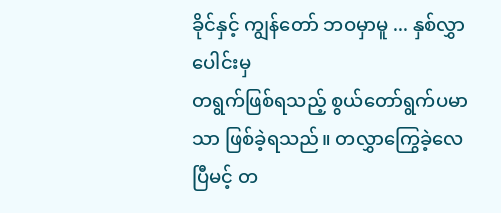ခိုင်နှင့် ကျွန်တော် ဘဝမှာမူ ... နှစ်လွှာပေါင်းမှ
တရွက်ဖြစ်ရသည့် စွယ်တော်ရွက်ပမာသာ ဖြစ်ခဲ့ရသည်။ တလွှာကြွေခဲ့လေပြီမင့် တ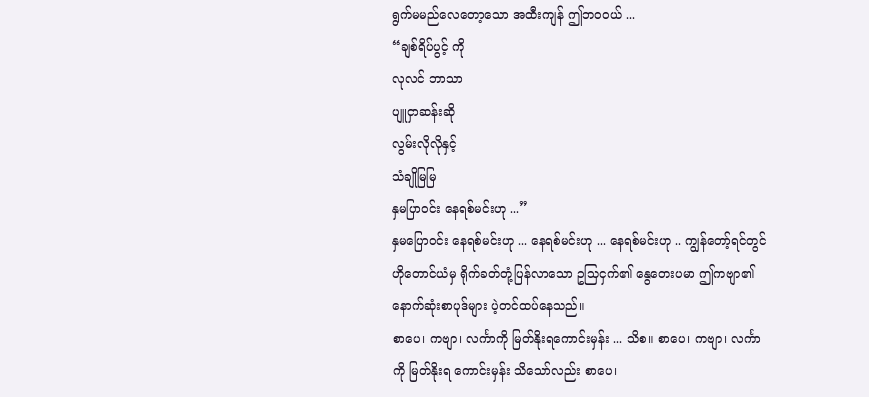ရွက်မမည်လေတော့သော အထီးကျန် ဤဘဝဝယ် ...
“ချစ်ရိပ်ပွင့် ကို
လုလင် ဘာသာ
ပျူငှာဆန်းဆို
လွမ်းလိုလိုနှင့်
သံချိုမြမြ
နှမပြာဝင်း နေရစ်မင်းဟု ...”
နှမပြောဝင်း နေရစ်မင်းဟု ... နေရစ်မင်းဟု ... နေရစ်မင်းဟု .. ကျွန်တော့်ရင်တွင် ဟိုတောင်ယံမှ ရိုက်ခတ်တုံ့ပြန်လာသော ဥသြငှက်၏ နွေတေးပမာ ဤကဗျာ၏ နောက်ဆုံးစာပုဒ်များ ပဲ့တင်ထပ်နေသည်။
စာပေ၊ ကဗျာ၊ လင်္ကာကို မြတ်နိုးရကောင်းမှန်း ... သိစ။ စာပေ၊ ကဗျာ၊ လင်္ကာကို မြတ်နိုးရ ကောင်းမှန်း သိသော်လည်း စာပေ၊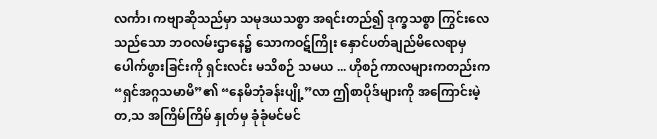လင်္ကာ၊ ကဗျာဆိုသည်မှာ သမုဒယသစ္စာ အရင်းတည်၍ ဒုက္ခသစ္စာ ကြွင်းလေသည်သော ဘဝလမ်းဌာနေ၌ သောကဝဋ်ကြိုး နှောင်ပတ်ချည်မိလေရာမှ ပေါက်ဖွားခြင်းကို ရှင်းလင်း မသိစဉ် သမယ ... ဟိုစဉ်ကာလများကတည်းက “ရှင်အဂ္ဂသမာမိ”၏ “နေမိဘုံခန်းပျို့”လာ ဤစာပိုဒ်များကို အကြောင်းမဲ့တ,သ အကြိမ်ကြိမ် နှုတ်မှ ခုံခုံမင်မင်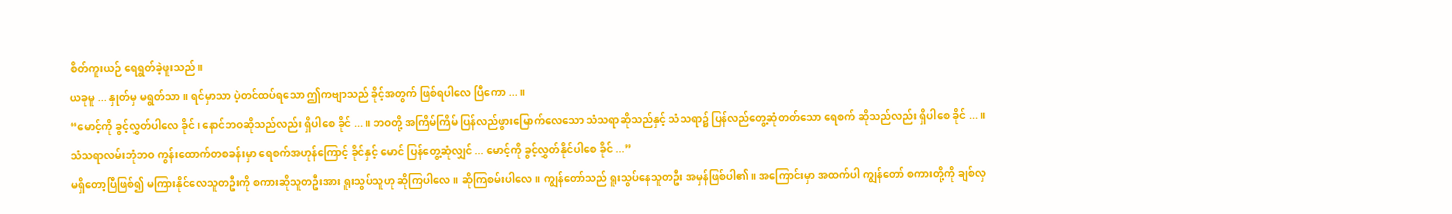စိတ်ကူးယဉ် ရေရွတ်ခဲ့ဖူးသည်။
ယခုမူ ... နှုတ်မှ မရွတ်သာ။ ရင်မှာသာ ပဲ့တင်ထပ်ရသော ဤကဗျာသည် ခိုင့်အတွက် ဖြစ်ရပါလေ ပြီကော ...။
“မောင့်ကို ခွင့်လွှတ်ပါလေ ခိုင်၊ နောင်ဘဝဆိုသည်လည်း ရှိပါစေ ခိုင် ...။ ဘဝတို့ အကြိမ်ကြိမ် ပြန်လည်ဖွားမြောက်လေသော သံသရာဆိုသည်နှင့် သံသရာ၌ ပြန်လည်တွေ့ဆုံတတ်သော ရေစက် ဆိုသည်လည်း ရှိပါစေ ခိုင် ...။ သံသရာလမ်းဘုံဘဝ ကွန်းထောက်တစခန်းမှာ ရေစက်အဟုန်ကြောင့် ခိုင်နှင့် မောင် ပြန်တွေ့ဆုံလျှင် ... မောင့်ကို ခွင့်လွှတ်နိုင်ပါစေ ခိုင် ...”
မရှိတော့ပြီဖြစ်၍ မကြားနိုင်လေသူတဦးကို စကားဆိုသူတဦးအား ရူးသွပ်သူဟု ဆိုကြပါလေ။ ဆိုကြစမ်းပါလေ။ ကျွန်တော်သည် ရူးသွပ်နေသူတဦး အမှန်ဖြစ်ပါ၏။ အကြောင်းမှာ အထက်ပါ ကျွန်တော် စကားတို့ကို ချစ်လှ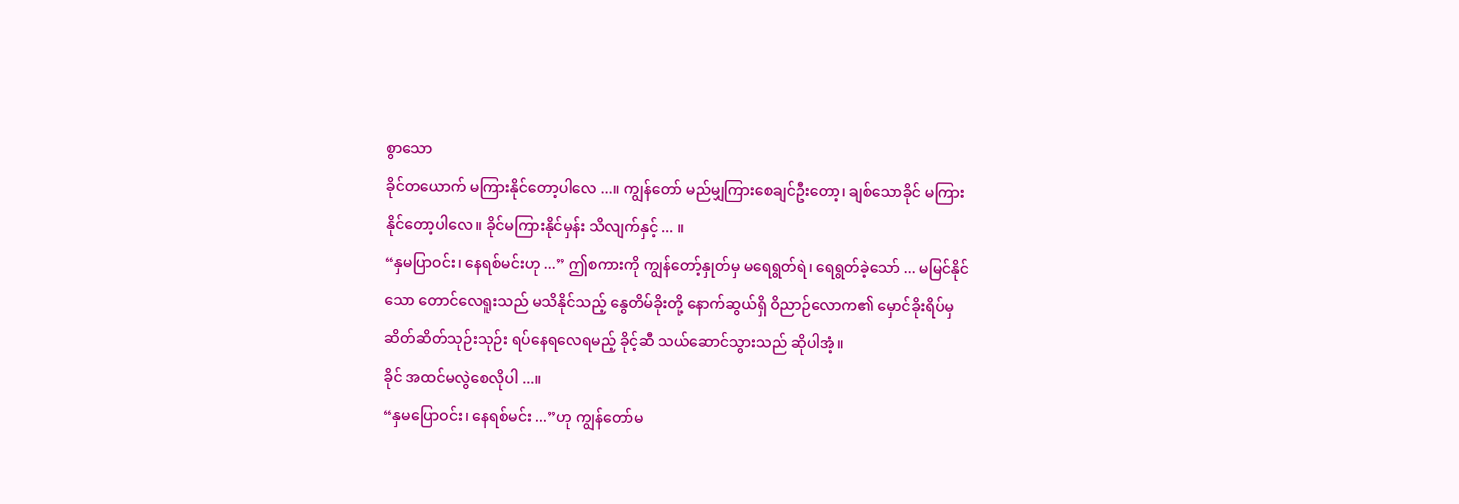စွာသော
ခိုင်တယောက် မကြားနိုင်တော့ပါလေ ...။ ကျွန်တော် မည်မျှကြားစေချင်ဦးတော့၊ ချစ်သောခိုင် မကြားနိုင်တော့ပါလေ။ ခိုင်မကြားနိုင်မှန်း သိလျက်နှင့် ... ။
“နှမပြာဝင်း၊ နေရစ်မင်းဟု ...” ဤစကားကို ကျွန်တော့်နှုတ်မှ မရေရွတ်ရဲ၊ ရေရွတ်ခဲ့သော် ... မမြင်နိုင်သော တောင်လေရူးသည် မသိနိုင်သည့် နွေတိမ်ခိုးတို့ နောက်ဆွယ်ရှိ ဝိညာဉ်လောက၏ မှောင်ခိုးရိပ်မှ ဆိတ်ဆိတ်သုဉ်းသုဉ်း ရပ်နေရလေရမည့် ခိုင့်ဆီ သယ်ဆောင်သွားသည် ဆိုပါအံ့။
ခိုင် အထင်မလွဲစေလိုပါ ...။
“နှမပြောဝင်း၊ နေရစ်မင်း ...”ဟု ကျွန်တော်မ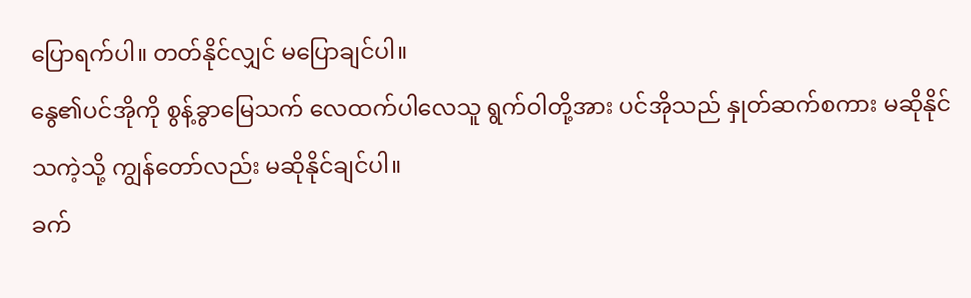ပြောရက်ပါ။ တတ်နိုင်လျှင် မပြောချင်ပါ။
နွေ၏ပင်အိုကို စွန့်ခွာမြေသက် လေထက်ပါလေသူ ရွက်ဝါတို့အား ပင်အိုသည် နှုတ်ဆက်စကား မဆိုနိုင်သကဲ့သို့ ကျွန်တော်လည်း မဆိုနိုင်ချင်ပါ။
ခက်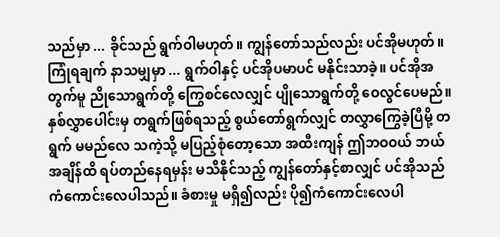သည်မှာ ... ခိုင်သည် ရွက်ဝါမဟုတ်။ ကျွန်တော်သည်လည်း ပင်အိုမဟုတ်။
ကြုံရချက် နာသမျှမှာ ... ရွက်ဝါနှင့် ပင်အိုပမာပင် မနိုင်းသာခဲ့။ ပင်အိုအတွက်မူ ညိုသောရွက်တို့ ကြွေစင်လေလျှင် ပျိုသောရွက်တို့ ဝေလွင်ပေမည်။
နှစ်လွှာပေါင်းမှ တရွက်ဖြစ်ရသည့် စွယ်တော်ရွက်လျှင် တလွှာကြွေခဲ့ပြီမို့ တရွက် မမည်လေ သကဲ့သို့ မပြည့်စုံတော့သော အထီးကျန် ဤဘဝဝယ် ဘယ်အချိန်ထိ ရပ်တည်နေရမှန်း မသိနိုင်သည့် ကျွန်တော်နှင့်စာလျှင် ပင်အိုသည် ကံကောင်းလေပါသည်။ ခံစားမှု မရှိ၍လည်း ပို၍ကံကောင်းလေပါ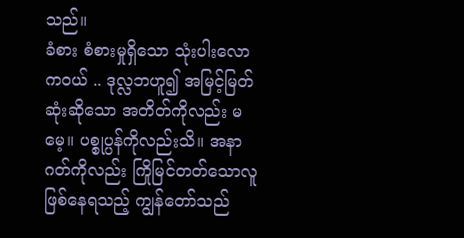သည်။
ခံစား စံစားမှုရှိသော သုံးပါးလောကဝယ် .. ဒုလ္လဘဟူ၍ အမြင့်မြတ်ဆုံးဆိုသော အတိတ်ကိုလည်း မမေ့။ ပစ္စုပ္ပန်ကိုလည်းသိ။ အနာဂတ်ကိုလည်း ကြိုမြင်တတ်သောလူ ဖြစ်နေရသည့် ကျွန်တော်သည်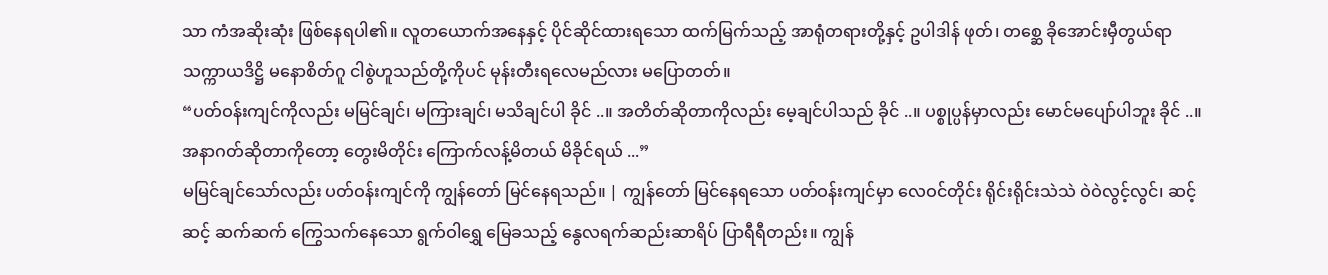သာ ကံအဆိုးဆုံး ဖြစ်နေရပါ၏။ လူတယောက်အနေနှင့် ပိုင်ဆိုင်ထားရသော ထက်မြက်သည့် အာရုံတရားတို့နှင့် ဥပါဒါန် ဖုတ်၊ တစ္ဆေ ခိုအောင်းမှီတွယ်ရာ သက္ကာယဒိဋ္ဌိ မနောစိတ်ဂူ ငါစွဲဟူသည်တို့ကိုပင် မုန်းတီးရလေမည်လား မပြောတတ်။
“ပတ်ဝန်းကျင်ကိုလည်း မမြင်ချင်၊ မကြားချင်၊ မသိချင်ပါ ခိုင် ..။ အတိတ်ဆိုတာကိုလည်း မေ့ချင်ပါသည် ခိုင် ..။ ပစ္စုပ္ပန်မှာလည်း မောင်မပျော်ပါဘူး ခိုင် ..။ အနာဂတ်ဆိုတာကိုတော့ တွေးမိတိုင်း ကြောက်လန့်မိတယ် မိခိုင်ရယ် ...”
မမြင်ချင်သော်လည်း ပတ်ဝန်းကျင်ကို ကျွန်တော် မြင်နေရသည်။ | ကျွန်တော် မြင်နေရသော ပတ်ဝန်းကျင်မှာ လေဝင်တိုင်း ရိုင်းရိုင်းသဲသဲ ဝဲဝဲလွင့်လွင်၊ ဆင့်ဆင့် ဆက်ဆက် ကြွေသက်နေသော ရွက်ဝါရွှေ မြေခသည့် နွေလရက်ဆည်းဆာရိပ် ပြာရီရီတည်း။ ကျွန်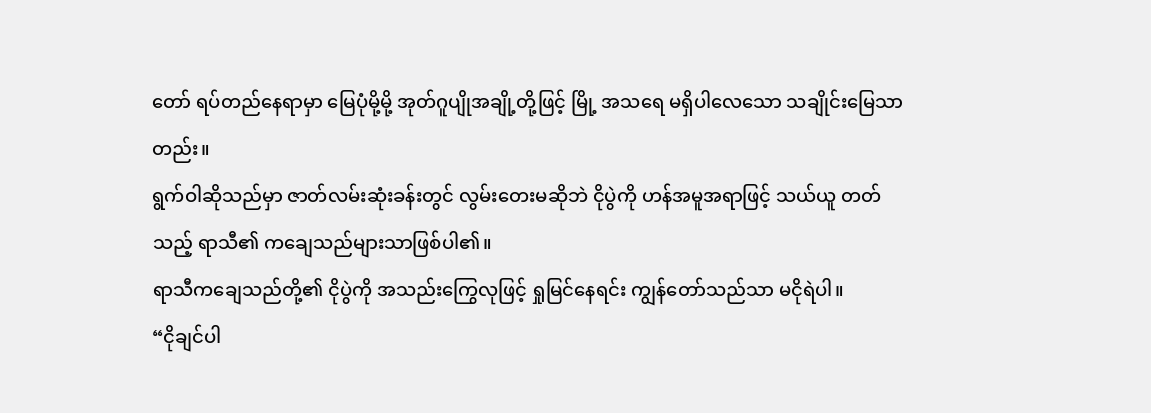တော် ရပ်တည်နေရာမှာ မြေပုံမို့မို့ အုတ်ဂူပျိုအချို့တို့ဖြင့် မြို့ အသရေ မရှိပါလေသော သချိုင်းမြေသာတည်း။
ရွက်ဝါဆိုသည်မှာ ဇာတ်လမ်းဆုံးခန်းတွင် လွမ်းတေးမဆိုဘဲ ငိုပွဲကို ဟန်အမူအရာဖြင့် သယ်ယူ တတ်သည့် ရာသီ၏ ကချေသည်များသာဖြစ်ပါ၏။
ရာသီကချေသည်တို့၏ ငိုပွဲကို အသည်းကြွေလုဖြင့် ရှုမြင်နေရင်း ကျွန်တော်သည်သာ မငိုရဲပါ။
“ငိုချင်ပါ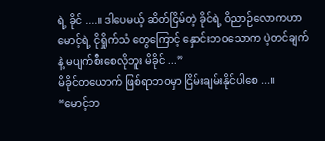ရဲ့ ခိုင် ....။ ဒါပေမယ့် ဆိတ်ငြိမ်တဲ့ ခိုင်ရဲ့ ဝိညာဉ်လောကဟာ မောင့်ရဲ့ ငိုရှိုက်သံ တွေကြောင့် နှောင်းဘဝသောက ပဲ့တင်ချက်နဲ့ မပျက်စီးစေလိုဘူး မိခိုင် ...”
မိခိုင်တယောက် ဖြစ်ရာဘဝမှာ ငြိမ်းချမ်းနိုင်ပါစေ ...။
“မောင့်ဘ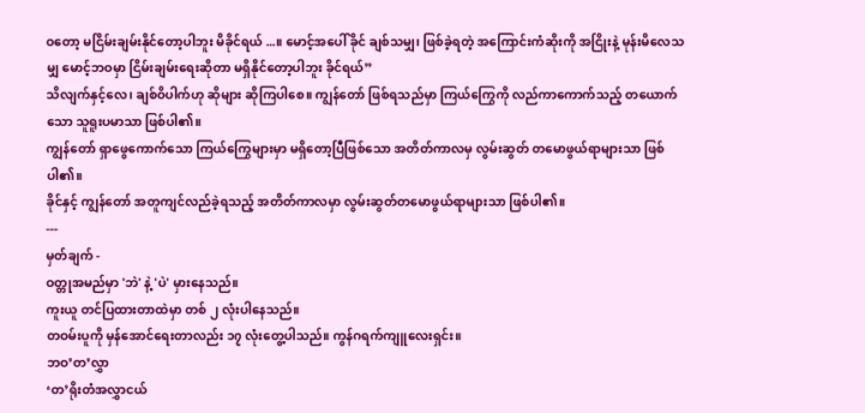ဝတော့ မငြိမ်းချမ်းနိုင်တော့ပါဘူး မိခိုင်ရယ် ...။ မောင့်အပေါ် ခိုင် ချစ်သမျှ၊ ဖြစ်ခဲ့ရတဲ့ အကြောင်းကံဆိုးကို အငြိုးနဲ့ မုန်းမိလေသမျှ မောင့်ဘဝမှာ ငြိမ်းချမ်းရေးဆိုတာ မရှိနိုင်တော့ပါဘူး ခိုင်ရယ်”
သိလျက်နှင့်လေ၊ ချစ်ဝိပါက်ဟု ဆိုများ ဆိုကြပါစေ။ ကျွန်တော် ဖြစ်ရသည်မှာ ကြယ်ကြွေကို လည်ကာကောက်သည့် တယောက်သော သူရူးပမာသာ ဖြစ်ပါ၏။
ကျွန်တော် ရှာဖွေကောက်သော ကြယ်ကြွေများမှာ မရှိတော့ပြီဖြစ်သော အတိတ်ကာလမှ လွမ်းဆွတ် တမောဖွယ်ရာများသာ ဖြစ်ပါ၏။
ခိုင်နှင့် ကျွန်တော် အတူကျင်လည်ခဲ့ရသည့် အတိတ်ကာလမှာ လွမ်းဆွတ်တမောဖွယ်ရာများသာ ဖြစ်ပါ၏။
---
မှတ်ချက် -
ဝတ္တုအမည်မှာ 'ဘဲ' နဲ့ 'ပဲ' မှားနေသည်။
ကူးယူ တင်ပြထားတာထဲမှာ တစ် ၂ လုံးပါနေသည်။
တဝမ်းပူကို မှန်အောင်ရေးတာလည်း ၁၇ လုံးတွေ့ပါသည်။ ကွန်ဂရက်ကျူလေးရှင်း။
ဘဝ’တ’လွှာ
‘တ’ရိုးတံအလွှာငယ်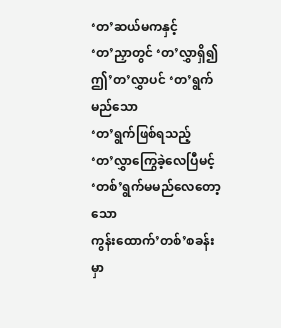‘တ’ဆယ်မကနှင့်
‘တ’ညှာတွင် ‘တ’လွှာရှိ၍ ဤ’တ’လွှာပင် ‘တ’ရွက်မည်သော
‘တ’ရွက်ဖြစ်ရသည့်
‘တ’လွှာကြွေခဲ့လေပြီမင့် ‘တစ်’ရွက်မမည်လေတော့သော
ကွန်းထောက်’တစ်’စခန်းမှာ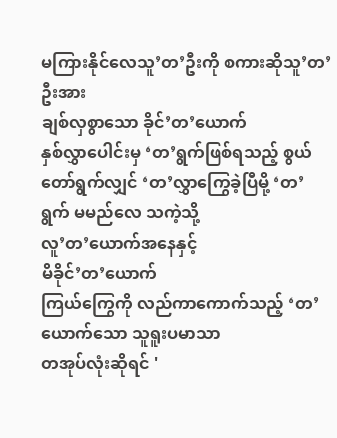မကြားနိုင်လေသူ’တ’ဦးကို စကားဆိုသူ’တ’ဦးအား
ချစ်လှစွာသော ခိုင်’တ’ယောက်
နှစ်လွှာပေါင်းမှ ‘တ’ရွက်ဖြစ်ရသည့် စွယ်တော်ရွက်လျှင် ‘တ’လွှာကြွေခဲ့ပြီမို့ ‘တ’ရွက် မမည်လေ သကဲ့သို့
လူ’တ’ယောက်အနေနှင့်
မိခိုင်’တ’ယောက်
ကြယ်ကြွေကို လည်ကာကောက်သည့် ‘တ’ယောက်သော သူရူးပမာသာ
တအုပ်လုံးဆိုရင် '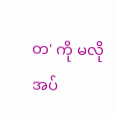တ' ကို မလိုအပ်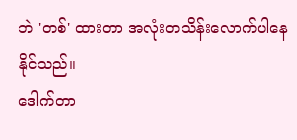ဘဲ 'တစ်' ထားတာ အလုံးတသိန်းလောက်ပါနေနိုင်သည်။
ဒေါက်တာ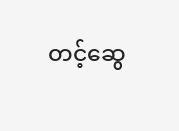တင့်ဆွေ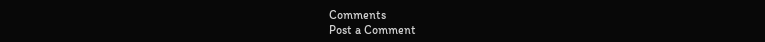Comments
Post a Comment